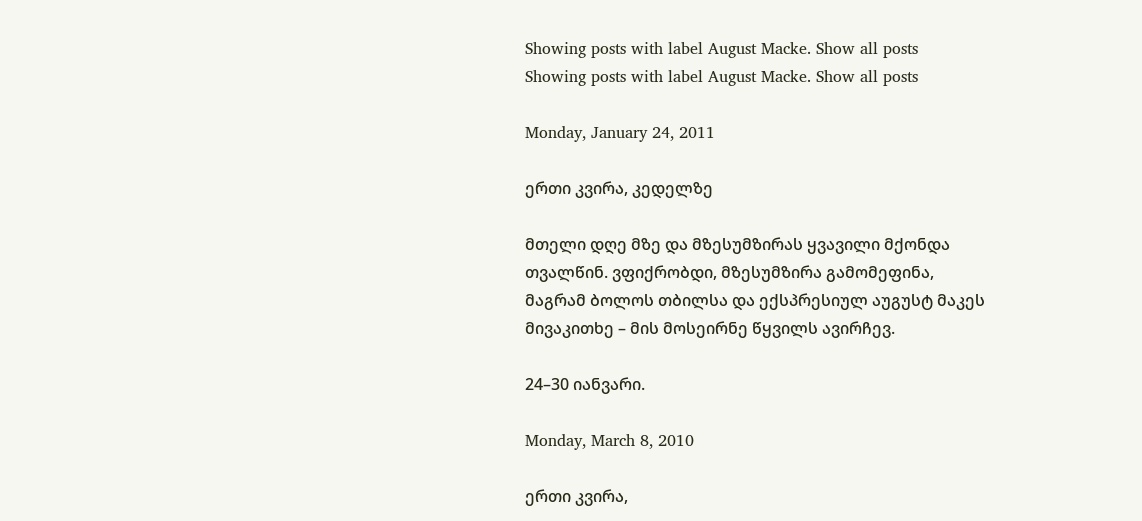Showing posts with label August Macke. Show all posts
Showing posts with label August Macke. Show all posts

Monday, January 24, 2011

ერთი კვირა, კედელზე

მთელი დღე მზე და მზესუმზირას ყვავილი მქონდა თვალწინ. ვფიქრობდი, მზესუმზირა გამომეფინა, მაგრამ ბოლოს თბილსა და ექსპრესიულ აუგუსტ მაკეს მივაკითხე – მის მოსეირნე წყვილს ავირჩევ.

24–30 იანვარი.

Monday, March 8, 2010

ერთი კვირა,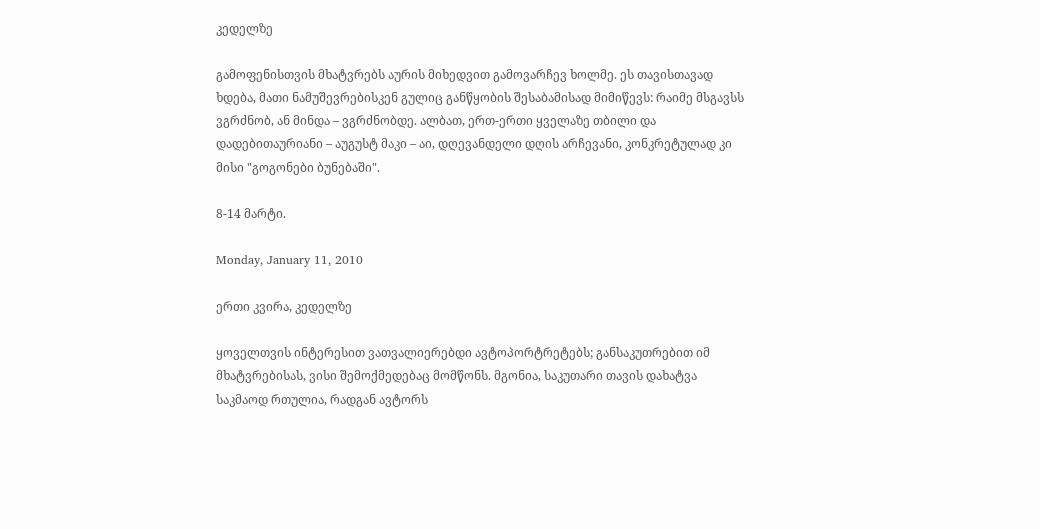კედელზე

გამოფენისთვის მხატვრებს აურის მიხედვით გამოვარჩევ ხოლმე. ეს თავისთავად ხდება, მათი ნამუშევრებისკენ გულიც განწყობის შესაბამისად მიმიწევს: რაიმე მსგავსს ვგრძნობ, ან მინდა – ვგრძნობდე. ალბათ, ერთ-ერთი ყველაზე თბილი და დადებითაურიანი – აუგუსტ მაკი – აი, დღევანდელი დღის არჩევანი, კონკრეტულად კი მისი "გოგონები ბუნებაში".

8-14 მარტი.

Monday, January 11, 2010

ერთი კვირა, კედელზე

ყოველთვის ინტერესით ვათვალიერებდი ავტოპორტრეტებს; განსაკუთრებით იმ მხატვრებისას, ვისი შემოქმედებაც მომწონს. მგონია, საკუთარი თავის დახატვა საკმაოდ რთულია, რადგან ავტორს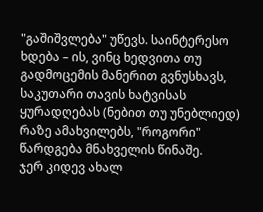"გაშიშვლება" უწევს. საინტერესო ხდება – ის, ვინც ხედვითა თუ გადმოცემის მანერით გვნუსხავს, საკუთარი თავის ხატვისას ყურადღებას (ნებით თუ უნებლიედ) რაზე ამახვილებს, "როგორი" წარდგება მნახველის წინაშე.
ჯერ კიდევ ახალ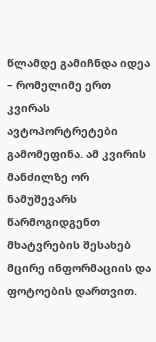წლამდე გამიჩნდა იდეა – რომელიმე ერთ კვირას ავტოპორტრეტები გამომეფინა. ამ კვირის მანძილზე ორ ნამუშევარს წარმოგიდგენთ მხატვრების შესახებ მცირე ინფორმაციის და ფოტოების დართვით.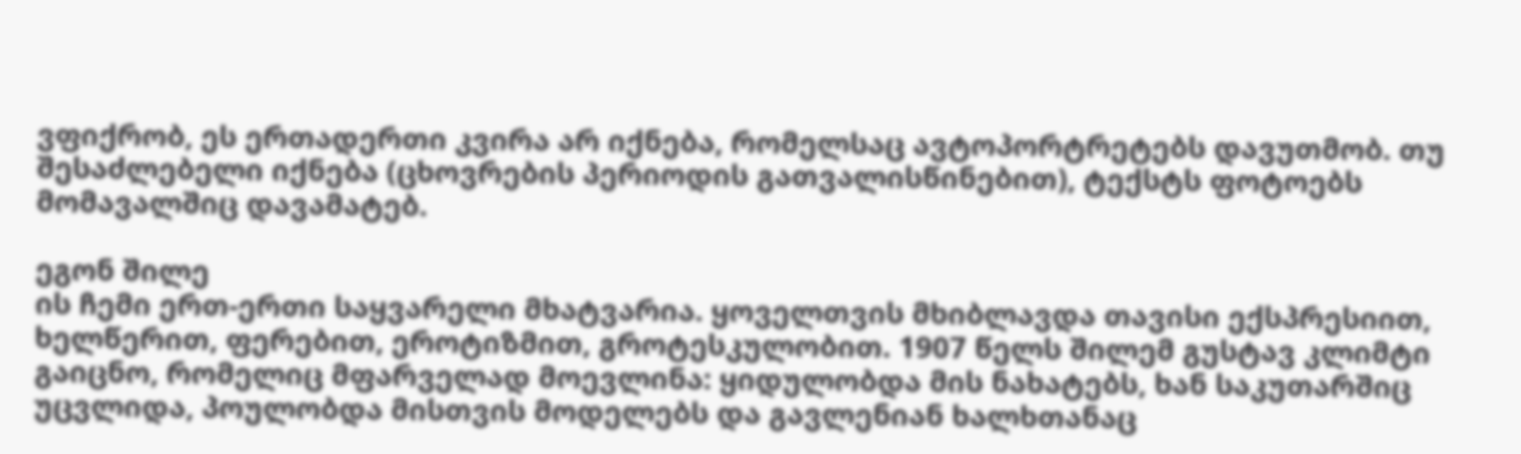ვფიქრობ, ეს ერთადერთი კვირა არ იქნება, რომელსაც ავტოპორტრეტებს დავუთმობ. თუ შესაძლებელი იქნება (ცხოვრების პერიოდის გათვალისწინებით), ტექსტს ფოტოებს მომავალშიც დავამატებ.

ეგონ შილე
ის ჩემი ერთ-ერთი საყვარელი მხატვარია. ყოველთვის მხიბლავდა თავისი ექსპრესიით, ხელწერით, ფერებით, ეროტიზმით, გროტესკულობით. 1907 წელს შილემ გუსტავ კლიმტი გაიცნო, რომელიც მფარველად მოევლინა: ყიდულობდა მის ნახატებს, ხან საკუთარშიც უცვლიდა, პოულობდა მისთვის მოდელებს და გავლენიან ხალხთანაც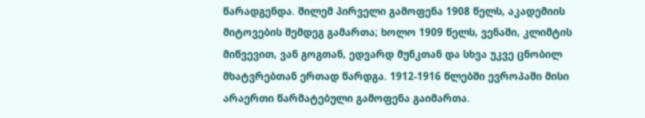წარადგენდა. შილემ პირველი გამოფენა 1908 წელს, აკადემიის მიტოვების შემდეგ გამართა; ხოლო 1909 წელს, ვენაში, კლიმტის მიწვევით, ვან გოგთან, ედვარდ მუნკთან და სხვა უკვე ცნობილ მხატვრებთან ერთად წარდგა. 1912-1916 წლებში ევროპაში მისი არაერთი წარმატებული გამოფენა გაიმართა.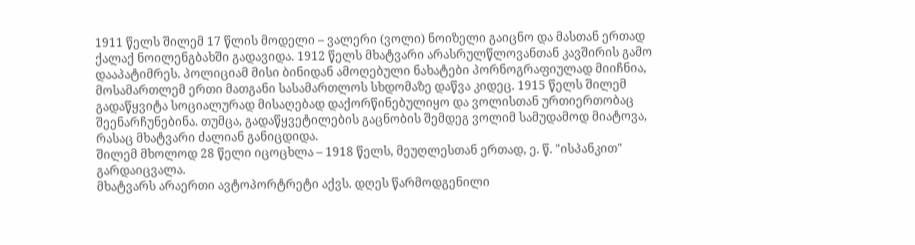1911 წელს შილემ 17 წლის მოდელი – ვალერი (ვოლი) ნოიზელი გაიცნო და მასთან ერთად ქალაქ ნოილენგბახში გადავიდა. 1912 წელს მხატვარი არასრულწლოვანთან კავშირის გამო დააპატიმრეს. პოლიციამ მისი ბინიდან ამოღებული ნახატები პორნოგრაფიულად მიიჩნია, მოსამართლემ ერთი მათგანი სასამართლოს სხდომაზე დაწვა კიდეც. 1915 წელს შილემ გადაწყვიტა სოციალურად მისაღებად დაქორწინებულიყო და ვოლისთან ურთიერთობაც შეენარჩუნებინა. თუმცა, გადაწყვეტილების გაცნობის შემდეგ ვოლიმ სამუდამოდ მიატოვა, რასაც მხატვარი ძალიან განიცდიდა.
შილემ მხოლოდ 28 წელი იცოცხლა – 1918 წელს, მეუღლესთან ერთად, ე. წ. "ისპანკით" გარდაიცვალა.
მხატვარს არაერთი ავტოპორტრეტი აქვს. დღეს წარმოდგენილი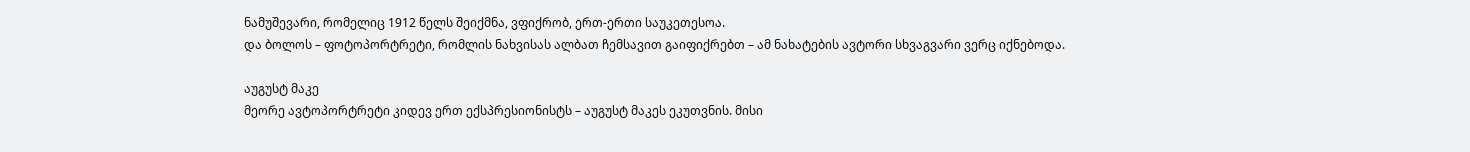ნამუშევარი, რომელიც 1912 წელს შეიქმნა, ვფიქრობ, ერთ-ერთი საუკეთესოა.
და ბოლოს – ფოტოპორტრეტი, რომლის ნახვისას ალბათ ჩემსავით გაიფიქრებთ – ამ ნახატების ავტორი სხვაგვარი ვერც იქნებოდა.

აუგუსტ მაკე
მეორე ავტოპორტრეტი კიდევ ერთ ექსპრესიონისტს – აუგუსტ მაკეს ეკუთვნის. მისი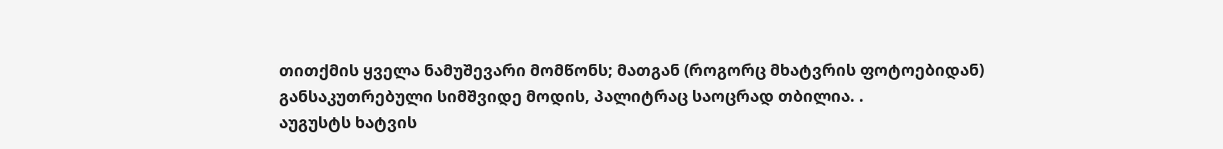თითქმის ყველა ნამუშევარი მომწონს; მათგან (როგორც მხატვრის ფოტოებიდან) განსაკუთრებული სიმშვიდე მოდის, პალიტრაც საოცრად თბილია. .
აუგუსტს ხატვის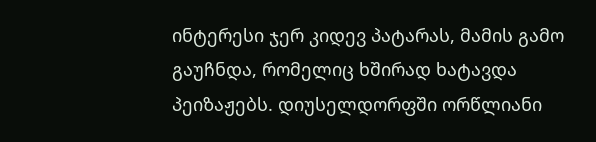ინტერესი ჯერ კიდევ პატარას, მამის გამო გაუჩნდა, რომელიც ხშირად ხატავდა პეიზაჟებს. დიუსელდორფში ორწლიანი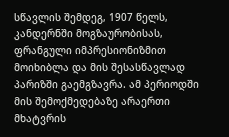სწავლის შემდეგ, 1907 წელს, კანდერნში მოგზაურობისას, ფრანგული იმპრესიონიზმით მოიხიბლა და მის შესასწავლად პარიზში გაემგზავრა. ამ პერიოდში მის შემოქმედებაზე არაერთი მხატვრის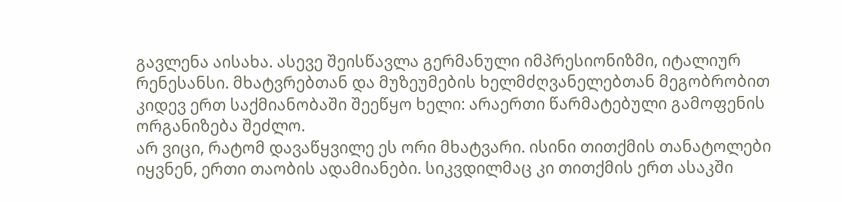გავლენა აისახა. ასევე შეისწავლა გერმანული იმპრესიონიზმი, იტალიურ რენესანსი. მხატვრებთან და მუზეუმების ხელმძღვანელებთან მეგობრობით კიდევ ერთ საქმიანობაში შეეწყო ხელი: არაერთი წარმატებული გამოფენის ორგანიზება შეძლო.
არ ვიცი, რატომ დავაწყვილე ეს ორი მხატვარი. ისინი თითქმის თანატოლები იყვნენ, ერთი თაობის ადამიანები. სიკვდილმაც კი თითქმის ერთ ასაკში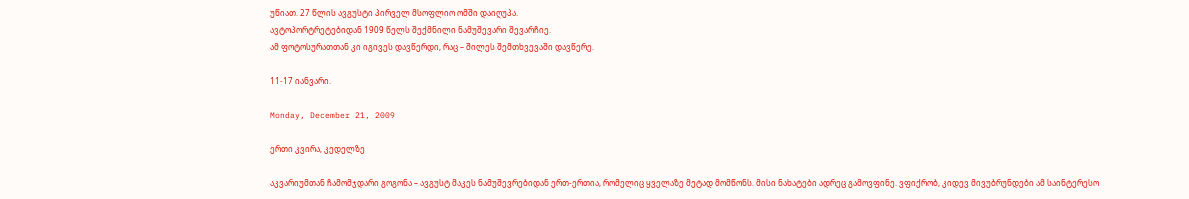უწიათ. 27 წლის ავგუსტი პირველ მსოფლიო ომში დაიღუპა.
ავტოპორტრეტებიდან 1909 წელს შექმნილი ნამუშევარი შევარჩიე.
ამ ფოტოსურათთან კი იგივეს დავწერდი, რაც – შილეს შემთხვევაში დავწერე.

11-17 იანვარი.

Monday, December 21, 2009

ერთი კვირა, კედელზე

აკვარიუმთან ჩამომჯდარი გოგონა – ავგუსტ მაკეს ნამუშევრებიდან ერთ-ერთია, რომელიც ყველაზე მეტად მომწონს. მისი ნახატები ადრეც გამოვფინე. ვფიქრობ, კიდევ მივუბრუნდები ამ საინტერესო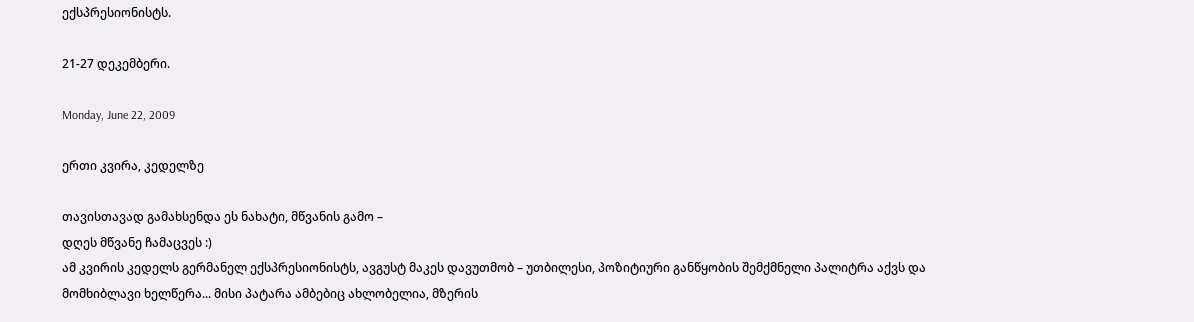ექსპრესიონისტს.

21-27 დეკემბერი.

Monday, June 22, 2009

ერთი კვირა, კედელზე

თავისთავად გამახსენდა ეს ნახატი, მწვანის გამო –
დღეს მწვანე ჩამაცვეს :)
ამ კვირის კედელს გერმანელ ექსპრესიონისტს, ავგუსტ მაკეს დავუთმობ – უთბილესი, პოზიტიური განწყობის შემქმნელი პალიტრა აქვს და მომხიბლავი ხელწერა... მისი პატარა ამბებიც ახლობელია, მზერის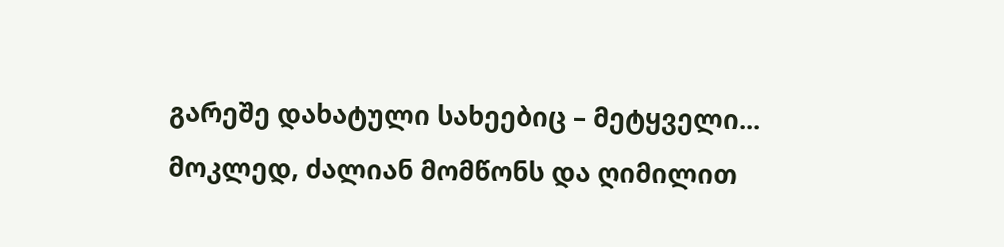გარეშე დახატული სახეებიც – მეტყველი...
მოკლედ, ძალიან მომწონს და ღიმილით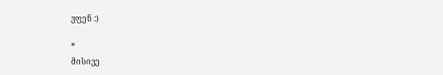ვფენ :)

*
მისივე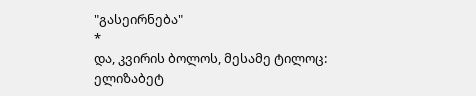"გასეირნება"
*
და, კვირის ბოლოს, მესამე ტილოც:
ელიზაბეტ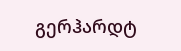გერჰარდტ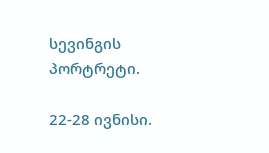სევინგის პორტრეტი.

22-28 ივნისი.